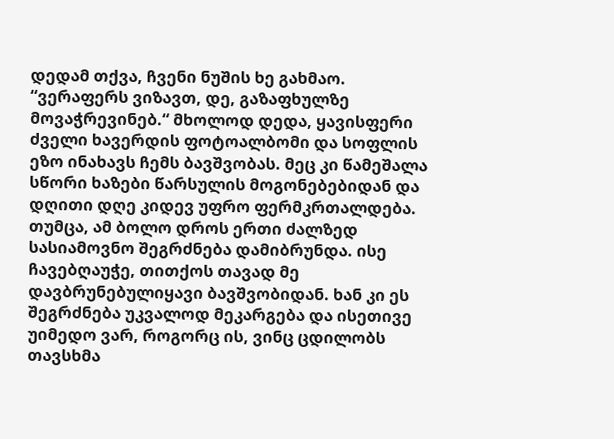დედამ თქვა, ჩვენი ნუშის ხე გახმაო. “ვერაფერს ვიზავთ, დე, გაზაფხულზე მოვაჭრევინებ.“ მხოლოდ დედა, ყავისფერი ძველი ხავერდის ფოტოალბომი და სოფლის ეზო ინახავს ჩემს ბავშვობას. მეც კი წამეშალა სწორი ხაზები წარსულის მოგონებებიდან და დღითი დღე კიდევ უფრო ფერმკრთალდება. თუმცა, ამ ბოლო დროს ერთი ძალზედ სასიამოვნო შეგრძნება დამიბრუნდა. ისე ჩავებღაუჭე, თითქოს თავად მე დავბრუნებულიყავი ბავშვობიდან. ხან კი ეს შეგრძნება უკვალოდ მეკარგება და ისეთივე უიმედო ვარ, როგორც ის, ვინც ცდილობს თავსხმა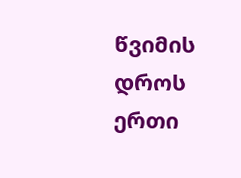წვიმის დროს ერთი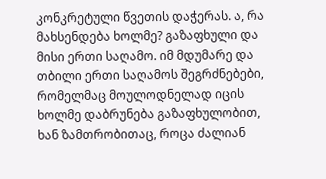კონკრეტული წვეთის დაჭერას. ა, რა მახსენდება ხოლმე? გაზაფხული და მისი ერთი საღამო. იმ მდუმარე და თბილი ერთი საღამოს შეგრძნებები, რომელმაც მოულოდნელად იცის ხოლმე დაბრუნება გაზაფხულობით, ხან ზამთრობითაც, როცა ძალიან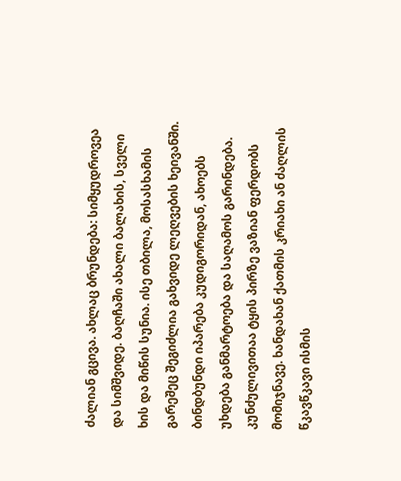ძალიან გცივა. ახლაც ბრუნდება: სიმყუდროვეა და სიმშვიდე. ბაღჩაში ახალი ბალახის, სველი ხის და მიწის სუნია. ისე თბილა, მოსასხამის გარეშეც შეგიძლია გახვიდე ლეღვების ხეივანში. ბინდბუნდი იპარება კუდიგორიდან, ახოებს უხდება განმარტოება და საღამოს გარინდება. კუნძულივითაა ტყის პირზე ვაზიან ფერდობს მომიჯნავე. ხანდახან ქათმის კრიახი ან ძაღლის წკავწკავი ისმის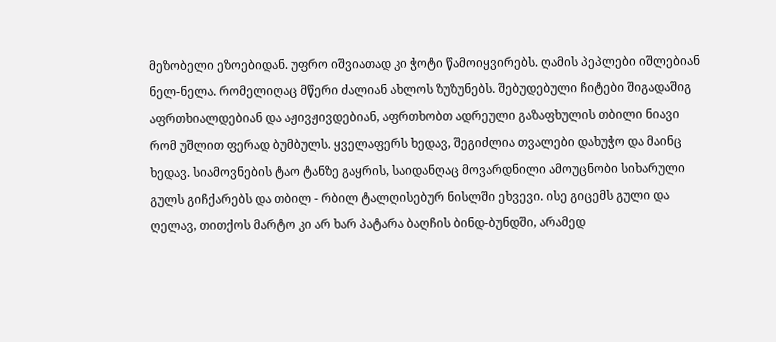მეზობელი ეზოებიდან. უფრო იშვიათად კი ჭოტი წამოიყვირებს. ღამის პეპლები იშლებიან ნელ-ნელა. რომელიღაც მწერი ძალიან ახლოს ზუზუნებს. შებუდებული ჩიტები შიგადაშიგ აფრთხიალდებიან და აჟივჟივდებიან, აფრთხობთ ადრეული გაზაფხულის თბილი ნიავი რომ უშლით ფერად ბუმბულს. ყველაფერს ხედავ, შეგიძლია თვალები დახუჭო და მაინც ხედავ. სიამოვნების ტაო ტანზე გაყრის, საიდანღაც მოვარდნილი ამოუცნობი სიხარული გულს გიჩქარებს და თბილ - რბილ ტალღისებურ ნისლში ეხვევი. ისე გიცემს გული და ღელავ, თითქოს მარტო კი არ ხარ პატარა ბაღჩის ბინდ-ბუნდში, არამედ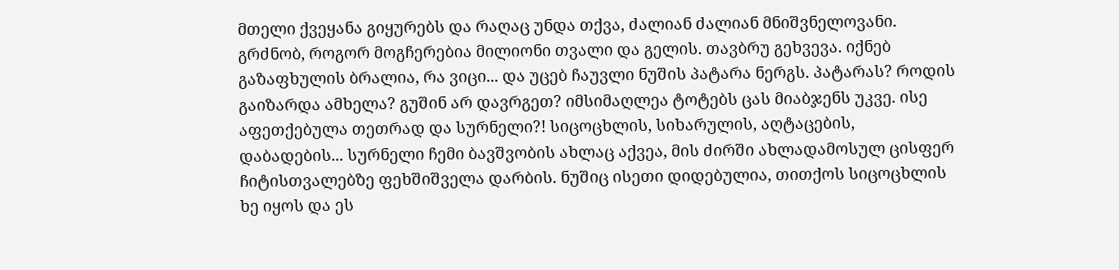მთელი ქვეყანა გიყურებს და რაღაც უნდა თქვა, ძალიან ძალიან მნიშვნელოვანი. გრძნობ, როგორ მოგჩერებია მილიონი თვალი და გელის. თავბრუ გეხვევა. იქნებ გაზაფხულის ბრალია, რა ვიცი... და უცებ ჩაუვლი ნუშის პატარა ნერგს. პატარას? როდის გაიზარდა ამხელა? გუშინ არ დავრგეთ? იმსიმაღლეა ტოტებს ცას მიაბჯენს უკვე. ისე აფეთქებულა თეთრად და სურნელი?! სიცოცხლის, სიხარულის, აღტაცების, დაბადების... სურნელი ჩემი ბავშვობის ახლაც აქვეა, მის ძირში ახლადამოსულ ცისფერ ჩიტისთვალებზე ფეხშიშველა დარბის. ნუშიც ისეთი დიდებულია, თითქოს სიცოცხლის ხე იყოს და ეს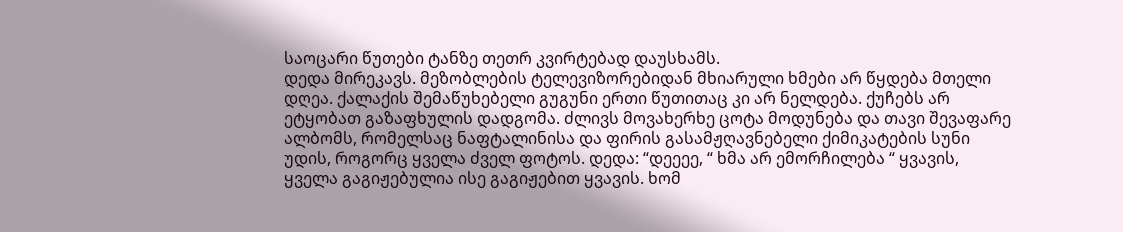საოცარი წუთები ტანზე თეთრ კვირტებად დაუსხამს.
დედა მირეკავს. მეზობლების ტელევიზორებიდან მხიარული ხმები არ წყდება მთელი დღეა. ქალაქის შემაწუხებელი გუგუნი ერთი წუთითაც კი არ ნელდება. ქუჩებს არ ეტყობათ გაზაფხულის დადგომა. ძლივს მოვახერხე ცოტა მოდუნება და თავი შევაფარე ალბომს, რომელსაც ნაფტალინისა და ფირის გასამჟღავნებელი ქიმიკატების სუნი უდის, როგორც ყველა ძველ ფოტოს. დედა: “დეეეე, “ ხმა არ ემორჩილება “ ყვავის, ყველა გაგიჟებულია ისე გაგიჟებით ყვავის. ხომ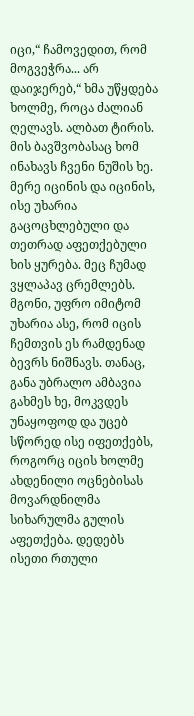იცი,“ ჩამოვედით, რომ მოგვეჭრა... არ დაიჯერებ,“ ხმა უწყდება ხოლმე, როცა ძალიან ღელავს. ალბათ ტირის. მის ბავშვობასაც ხომ ინახავს ჩვენი ნუშის ხე. მერე იცინის და იცინის, ისე უხარია გაცოცხლებული და თეთრად აფეთქებული ხის ყურება. მეც ჩუმად ვყლაპავ ცრემლებს. მგონი, უფრო იმიტომ უხარია ასე, რომ იცის ჩემთვის ეს რამდენად ბევრს ნიშნავს. თანაც, განა უბრალო ამბავია გახმეს ხე, მოკვდეს უნაყოფოდ და უცებ სწორედ ისე იფეთქებს, როგორც იცის ხოლმე ახდენილი ოცნებისას მოვარდნილმა სიხარულმა გულის აფეთქება. დედებს ისეთი რთული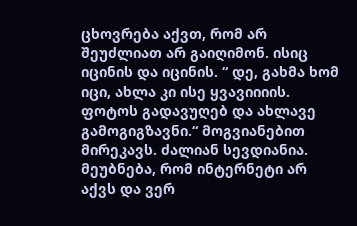ცხოვრება აქვთ, რომ არ შეუძლიათ არ გაიღიმონ. ისიც იცინის და იცინის. “ დე, გახმა ხომ იცი, ახლა კი ისე ყვავიიიის. ფოტოს გადავუღებ და ახლავე გამოგიგზავნი.“ მოგვიანებით მირეკავს. ძალიან სევდიანია. მეუბნება, რომ ინტერნეტი არ აქვს და ვერ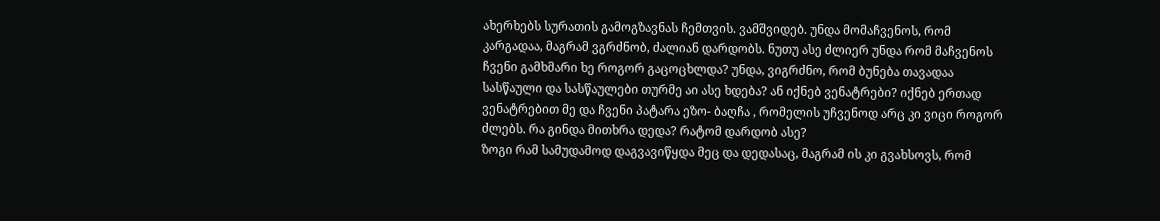ახერხებს სურათის გამოგზავნას ჩემთვის. ვამშვიდებ. უნდა მომაჩვენოს, რომ კარგადაა, მაგრამ ვგრძნობ, ძალიან დარდობს. ნუთუ ასე ძლიერ უნდა რომ მაჩვენოს ჩვენი გამხმარი ხე როგორ გაცოცხლდა? უნდა, ვიგრძნო, რომ ბუნება თავადაა სასწაული და სასწაულები თურმე აი ასე ხდება? ან იქნებ ვენატრები? იქნებ ერთად ვენატრებით მე და ჩვენი პატარა ეზო- ბაღჩა , რომელის უჩვენოდ არც კი ვიცი როგორ ძლებს. რა გინდა მითხრა დედა? რატომ დარდობ ასე?
ზოგი რამ სამუდამოდ დაგვავიწყდა მეც და დედასაც, მაგრამ ის კი გვახსოვს, რომ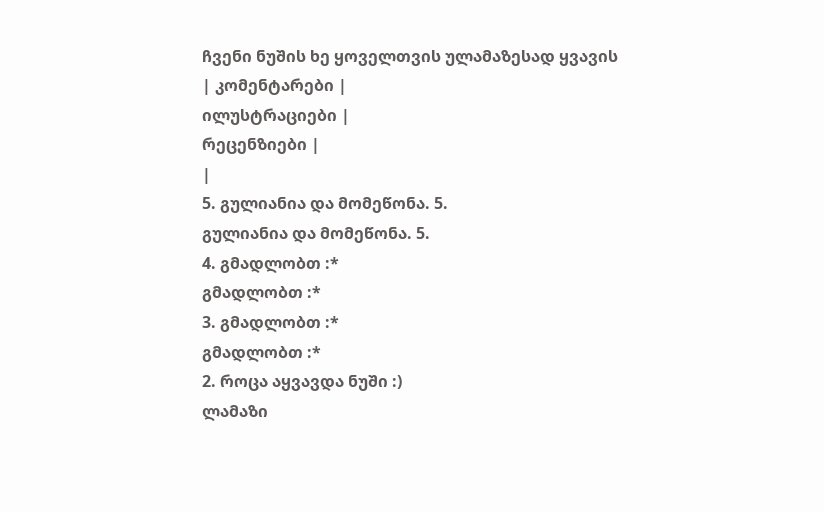ჩვენი ნუშის ხე ყოველთვის ულამაზესად ყვავის
| კომენტარები |
ილუსტრაციები |
რეცენზიები |
|
5. გულიანია და მომეწონა. 5.
გულიანია და მომეწონა. 5.
4. გმადლობთ :*
გმადლობთ :*
3. გმადლობთ :*
გმადლობთ :*
2. როცა აყვავდა ნუში :)
ლამაზი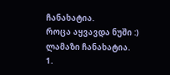ჩანახატია.
როცა აყვავდა ნუში :)
ლამაზი ჩანახატია.
1.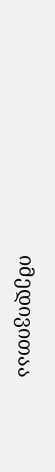იმედივითაა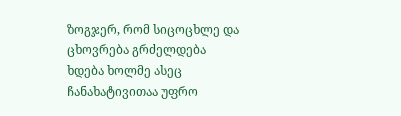ზოგჯერ, რომ სიცოცხლე და ცხოვრება გრძელდება
ხდება ხოლმე ასეც
ჩანახატივითაა უფრო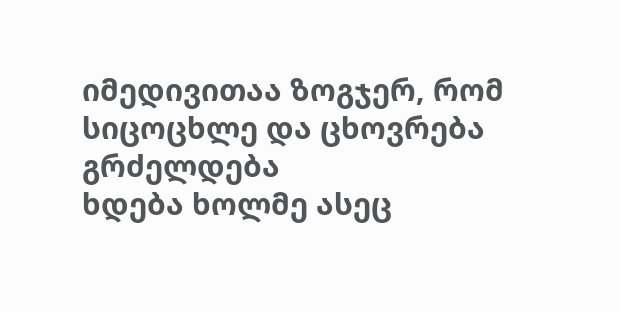იმედივითაა ზოგჯერ, რომ სიცოცხლე და ცხოვრება გრძელდება
ხდება ხოლმე ასეც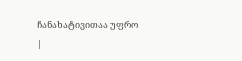ჩანახატივითაა უფრო
|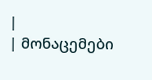|
| მონაცემები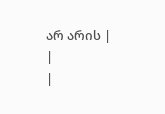არ არის |
|
|